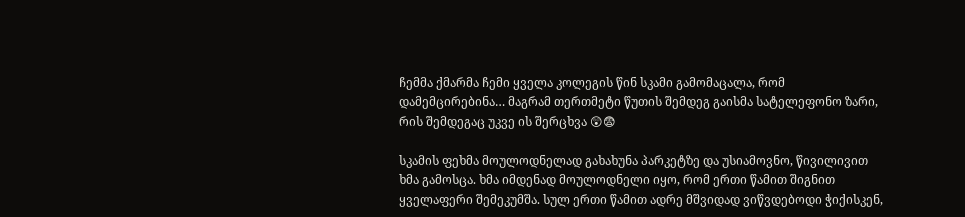ჩემმა ქმარმა ჩემი ყველა კოლეგის წინ სკამი გამომაცალა, რომ დამემცირებინა… მაგრამ თერთმეტი წუთის შემდეგ გაისმა სატელეფონო ზარი, რის შემდეგაც უკვე ის შერცხვა 😲😨

სკამის ფეხმა მოულოდნელად გახახუნა პარკეტზე და უსიამოვნო, წივილივით ხმა გამოსცა. ხმა იმდენად მოულოდნელი იყო, რომ ერთი წამით შიგნით ყველაფერი შემეკუმშა. სულ ერთი წამით ადრე მშვიდად ვიწვდებოდი ჭიქისკენ,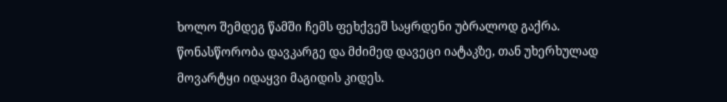ხოლო შემდეგ წამში ჩემს ფეხქვეშ საყრდენი უბრალოდ გაქრა.
წონასწორობა დავკარგე და მძიმედ დავეცი იატაკზე, თან უხერხულად მოვარტყი იდაყვი მაგიდის კიდეს.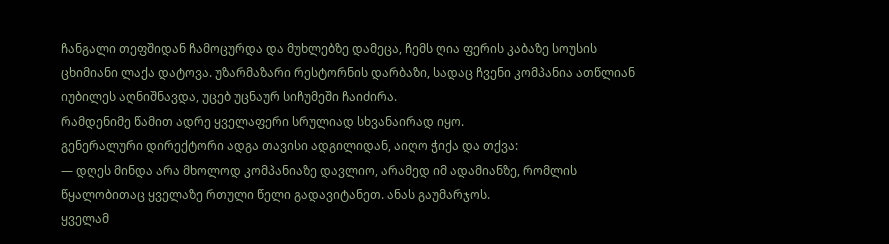ჩანგალი თეფშიდან ჩამოცურდა და მუხლებზე დამეცა, ჩემს ღია ფერის კაბაზე სოუსის ცხიმიანი ლაქა დატოვა. უზარმაზარი რესტორნის დარბაზი, სადაც ჩვენი კომპანია ათწლიან იუბილეს აღნიშნავდა, უცებ უცნაურ სიჩუმეში ჩაიძირა.
რამდენიმე წამით ადრე ყველაფერი სრულიად სხვანაირად იყო.
გენერალური დირექტორი ადგა თავისი ადგილიდან, აიღო ჭიქა და თქვა:
— დღეს მინდა არა მხოლოდ კომპანიაზე დავლიო, არამედ იმ ადამიანზე, რომლის წყალობითაც ყველაზე რთული წელი გადავიტანეთ. ანას გაუმარჯოს.
ყველამ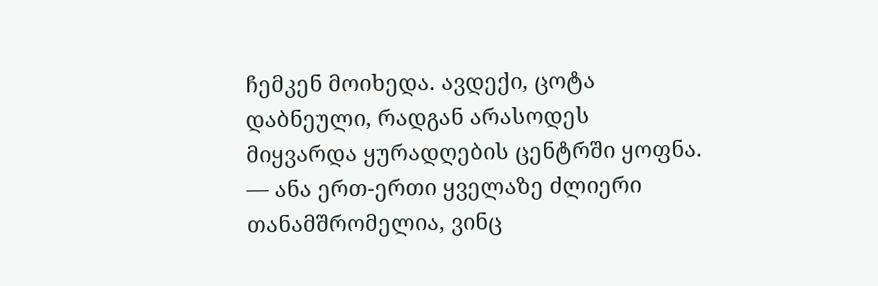ჩემკენ მოიხედა. ავდექი, ცოტა დაბნეული, რადგან არასოდეს მიყვარდა ყურადღების ცენტრში ყოფნა.
— ანა ერთ-ერთი ყველაზე ძლიერი თანამშრომელია, ვინც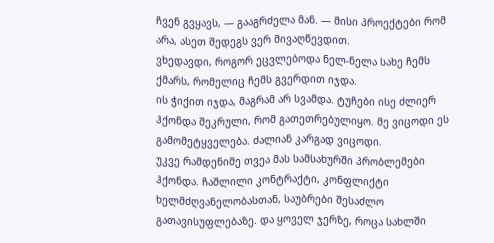ჩვენ გვყავს, — გააგრძელა მან. — მისი პროექტები რომ არა, ასეთ შედეგს ვერ მივაღწევდით.
ვხედავდი, როგორ ეცვლებოდა ნელ-ნელა სახე ჩემს ქმარს, რომელიც ჩემს გვერდით იჯდა.
ის ჭიქით იჯდა, მაგრამ არ სვამდა. ტუჩები ისე ძლიერ ჰქონდა შეკრული, რომ გათეთრებულიყო. მე ვიცოდი ეს გამომეტყველება. ძალიან კარგად ვიცოდი.
უკვე რამდენიმე თვეა მას სამსახურში პრობლემები ჰქონდა. ჩაშლილი კონტრაქტი, კონფლიქტი ხელმძღვანელობასთან, საუბრები შესაძლო გათავისუფლებაზე. და ყოველ ჯერზე, როცა სახლში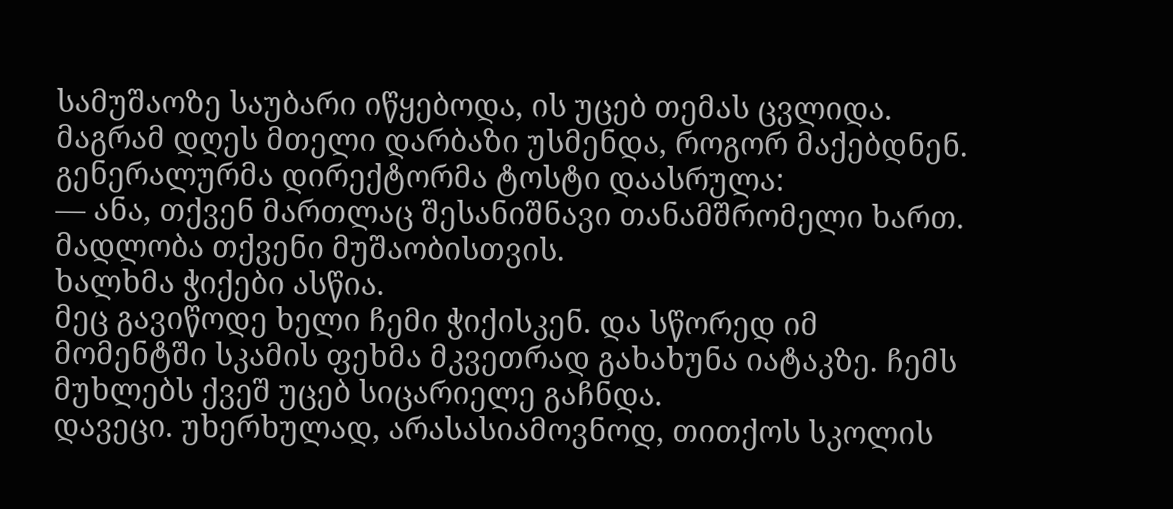სამუშაოზე საუბარი იწყებოდა, ის უცებ თემას ცვლიდა.
მაგრამ დღეს მთელი დარბაზი უსმენდა, როგორ მაქებდნენ.
გენერალურმა დირექტორმა ტოსტი დაასრულა:
— ანა, თქვენ მართლაც შესანიშნავი თანამშრომელი ხართ. მადლობა თქვენი მუშაობისთვის.
ხალხმა ჭიქები ასწია.
მეც გავიწოდე ხელი ჩემი ჭიქისკენ. და სწორედ იმ მომენტში სკამის ფეხმა მკვეთრად გახახუნა იატაკზე. ჩემს მუხლებს ქვეშ უცებ სიცარიელე გაჩნდა.
დავეცი. უხერხულად, არასასიამოვნოდ, თითქოს სკოლის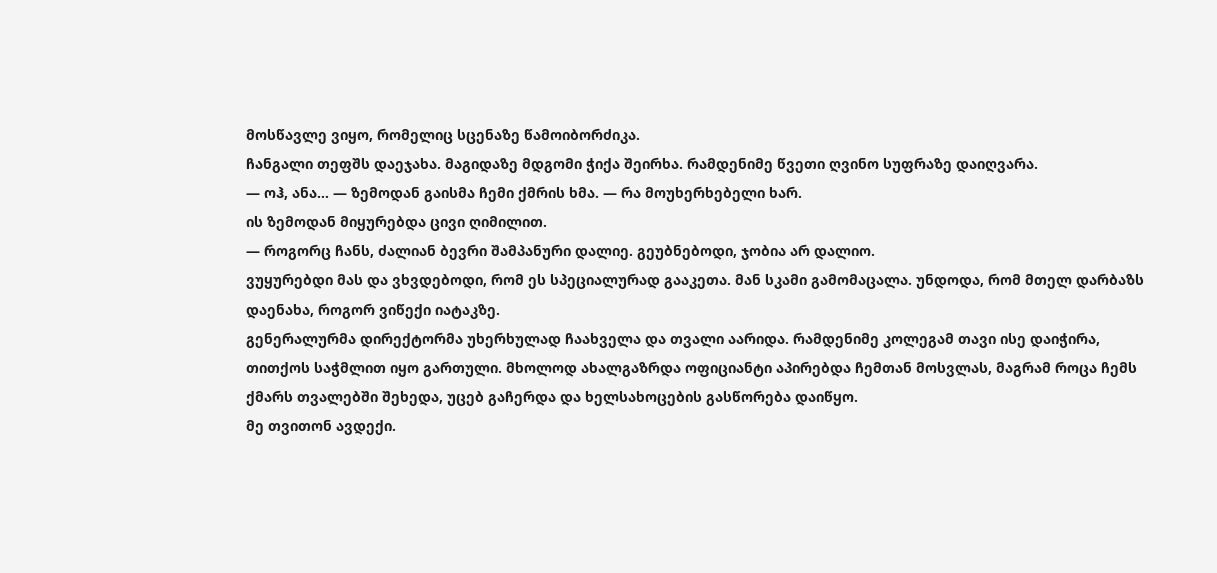მოსწავლე ვიყო, რომელიც სცენაზე წამოიბორძიკა.
ჩანგალი თეფშს დაეჯახა. მაგიდაზე მდგომი ჭიქა შეირხა. რამდენიმე წვეთი ღვინო სუფრაზე დაიღვარა.
— ოჰ, ანა… — ზემოდან გაისმა ჩემი ქმრის ხმა. — რა მოუხერხებელი ხარ.
ის ზემოდან მიყურებდა ცივი ღიმილით.
— როგორც ჩანს, ძალიან ბევრი შამპანური დალიე. გეუბნებოდი, ჯობია არ დალიო.
ვუყურებდი მას და ვხვდებოდი, რომ ეს სპეციალურად გააკეთა. მან სკამი გამომაცალა. უნდოდა, რომ მთელ დარბაზს დაენახა, როგორ ვიწექი იატაკზე.
გენერალურმა დირექტორმა უხერხულად ჩაახველა და თვალი აარიდა. რამდენიმე კოლეგამ თავი ისე დაიჭირა, თითქოს საჭმლით იყო გართული. მხოლოდ ახალგაზრდა ოფიციანტი აპირებდა ჩემთან მოსვლას, მაგრამ როცა ჩემს ქმარს თვალებში შეხედა, უცებ გაჩერდა და ხელსახოცების გასწორება დაიწყო.
მე თვითონ ავდექი.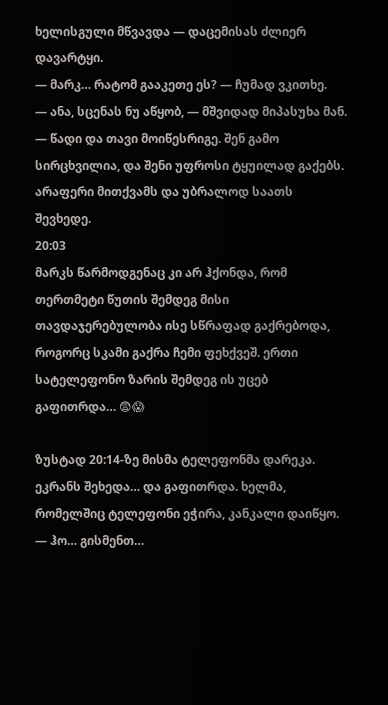ხელისგული მწვავდა — დაცემისას ძლიერ დავარტყი.
— მარკ… რატომ გააკეთე ეს? — ჩუმად ვკითხე.
— ანა, სცენას ნუ აწყობ, — მშვიდად მიპასუხა მან. — წადი და თავი მოიწესრიგე. შენ გამო სირცხვილია, და შენი უფროსი ტყუილად გაქებს.
არაფერი მითქვამს და უბრალოდ საათს შევხედე.
20:03
მარკს წარმოდგენაც კი არ ჰქონდა, რომ თერთმეტი წუთის შემდეგ მისი თავდაჯერებულობა ისე სწრაფად გაქრებოდა, როგორც სკამი გაქრა ჩემი ფეხქვეშ. ერთი სატელეფონო ზარის შემდეგ ის უცებ გაფითრდა… 😨😱

ზუსტად 20:14-ზე მისმა ტელეფონმა დარეკა. ეკრანს შეხედა… და გაფითრდა. ხელმა, რომელშიც ტელეფონი ეჭირა, კანკალი დაიწყო.
— ჰო… გისმენთ…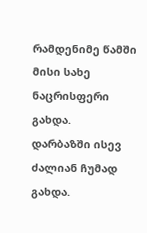რამდენიმე წამში მისი სახე ნაცრისფერი გახდა.
დარბაზში ისევ ძალიან ჩუმად გახდა.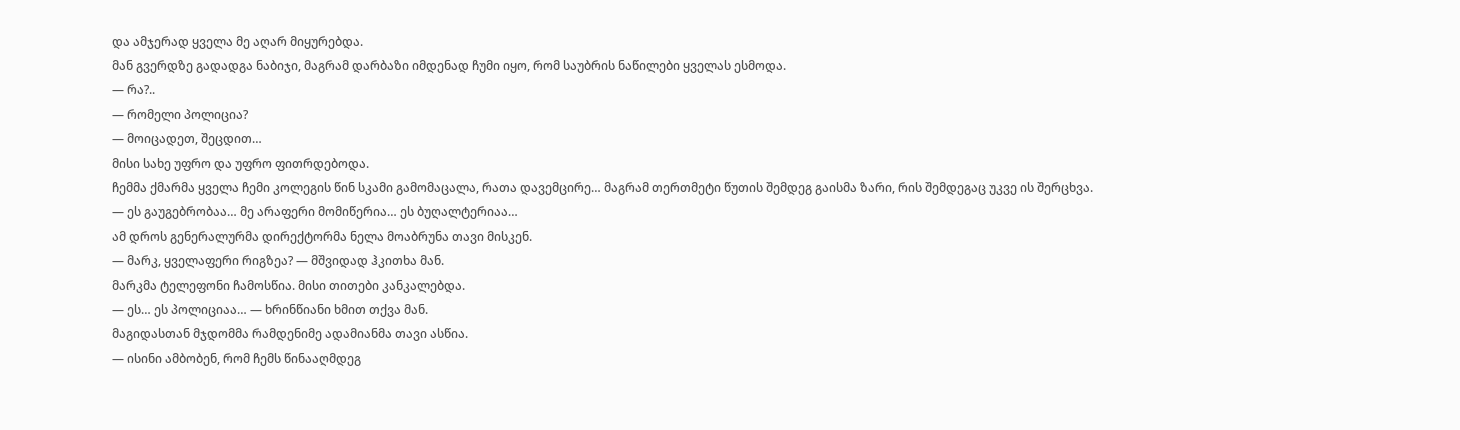და ამჯერად ყველა მე აღარ მიყურებდა.
მან გვერდზე გადადგა ნაბიჯი, მაგრამ დარბაზი იმდენად ჩუმი იყო, რომ საუბრის ნაწილები ყველას ესმოდა.
— რა?..
— რომელი პოლიცია?
— მოიცადეთ, შეცდით…
მისი სახე უფრო და უფრო ფითრდებოდა.
ჩემმა ქმარმა ყველა ჩემი კოლეგის წინ სკამი გამომაცალა, რათა დავემცირე… მაგრამ თერთმეტი წუთის შემდეგ გაისმა ზარი, რის შემდეგაც უკვე ის შერცხვა.
— ეს გაუგებრობაა… მე არაფერი მომიწერია… ეს ბუღალტერიაა…
ამ დროს გენერალურმა დირექტორმა ნელა მოაბრუნა თავი მისკენ.
— მარკ, ყველაფერი რიგზეა? — მშვიდად ჰკითხა მან.
მარკმა ტელეფონი ჩამოსწია. მისი თითები კანკალებდა.
— ეს… ეს პოლიციაა… — ხრინწიანი ხმით თქვა მან.
მაგიდასთან მჯდომმა რამდენიმე ადამიანმა თავი ასწია.
— ისინი ამბობენ, რომ ჩემს წინააღმდეგ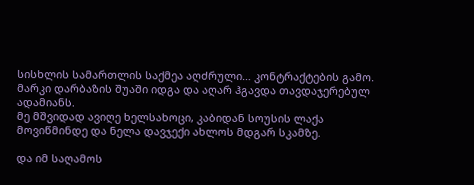სისხლის სამართლის საქმეა აღძრული… კონტრაქტების გამო.
მარკი დარბაზის შუაში იდგა და აღარ ჰგავდა თავდაჯერებულ ადამიანს.
მე მშვიდად ავიღე ხელსახოცი, კაბიდან სოუსის ლაქა მოვიწმინდე და ნელა დავჯექი ახლოს მდგარ სკამზე.

და იმ საღამოს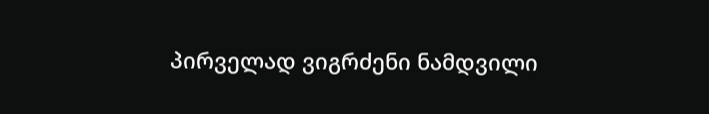პირველად ვიგრძენი ნამდვილი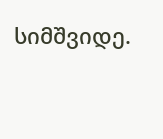სიმშვიდე.